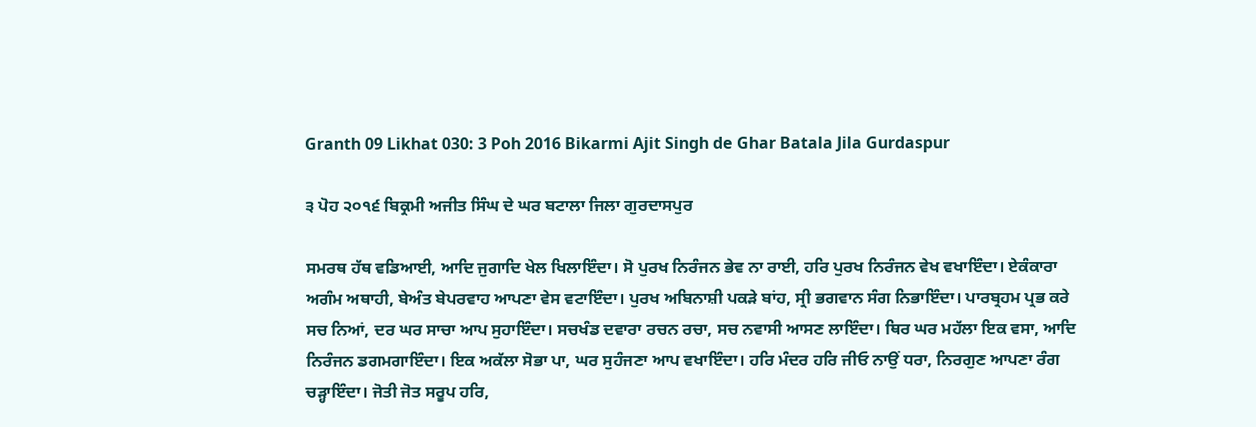Granth 09 Likhat 030: 3 Poh 2016 Bikarmi Ajit Singh de Ghar Batala Jila Gurdaspur

੩ ਪੋਹ ੨੦੧੬ ਬਿਕ੍ਰਮੀ ਅਜੀਤ ਸਿੰਘ ਦੇ ਘਰ ਬਟਾਲਾ ਜਿਲਾ ਗੁਰਦਾਸਪੁਰ

ਸਮਰਥ ਹੱਥ ਵਡਿਆਈ, ਆਦਿ ਜੁਗਾਦਿ ਖੇਲ ਖਿਲਾਇੰਦਾ। ਸੋ ਪੁਰਖ ਨਿਰੰਜਨ ਭੇਵ ਨਾ ਰਾਈ, ਹਰਿ ਪੁਰਖ ਨਿਰੰਜਨ ਵੇਖ ਵਖਾਇੰਦਾ। ਏਕੰਕਾਰਾ ਅਗੰਮ ਅਥਾਹੀ, ਬੇਅੰਤ ਬੇਪਰਵਾਹ ਆਪਣਾ ਵੇਸ ਵਟਾਇੰਦਾ। ਪੁਰਖ ਅਬਿਨਾਸ਼ੀ ਪਕੜੇ ਬਾਂਹ, ਸ੍ਰੀ ਭਗਵਾਨ ਸੰਗ ਨਿਭਾਇੰਦਾ। ਪਾਰਬ੍ਰਹਮ ਪ੍ਰਭ ਕਰੇ ਸਚ ਨਿਆਂ, ਦਰ ਘਰ ਸਾਚਾ ਆਪ ਸੁਹਾਇੰਦਾ। ਸਚਖੰਡ ਦਵਾਰਾ ਰਚਨ ਰਚਾ, ਸਚ ਨਵਾਸੀ ਆਸਣ ਲਾਇੰਦਾ। ਥਿਰ ਘਰ ਮਹੱਲਾ ਇਕ ਵਸਾ, ਆਦਿ ਨਿਰੰਜਨ ਡਗਮਗਾਇੰਦਾ। ਇਕ ਅਕੱਲਾ ਸੋਭਾ ਪਾ, ਘਰ ਸੁਹੰਜਣਾ ਆਪ ਵਖਾਇੰਦਾ। ਹਰਿ ਮੰਦਰ ਹਰਿ ਜੀਓ ਨਾਉਂ ਧਰਾ, ਨਿਰਗੁਣ ਆਪਣਾ ਰੰਗ ਚੜ੍ਹਾਇੰਦਾ। ਜੋਤੀ ਜੋਤ ਸਰੂਪ ਹਰਿ,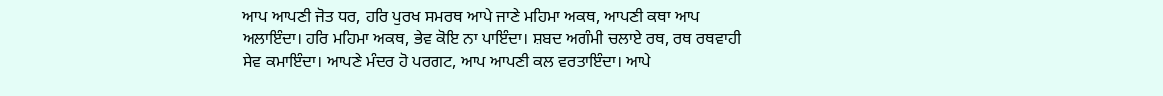ਆਪ ਆਪਣੀ ਜੋਤ ਧਰ, ਹਰਿ ਪੁਰਖ ਸਮਰਥ ਆਪੇ ਜਾਣੇ ਮਹਿਮਾ ਅਕਥ, ਆਪਣੀ ਕਥਾ ਆਪ ਅਲਾਇੰਦਾ। ਹਰਿ ਮਹਿਮਾ ਅਕਥ, ਭੇਵ ਕੋਇ ਨਾ ਪਾਇੰਦਾ। ਸ਼ਬਦ ਅਗੰਮੀ ਚਲਾਏ ਰਥ, ਰਥ ਰਥਵਾਹੀ ਸੇਵ ਕਮਾਇੰਦਾ। ਆਪਣੇ ਮੰਦਰ ਹੋ ਪਰਗਟ, ਆਪ ਆਪਣੀ ਕਲ ਵਰਤਾਇੰਦਾ। ਆਪੇ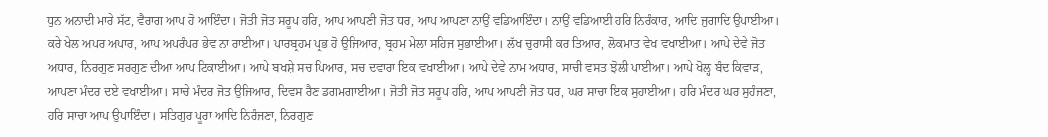ਧੁਨ ਅਨਾਦੀ ਮਾਰੇ ਸੱਟ, ਵੈਰਾਗ ਆਪ ਹੋ ਆਇੰਦਾ। ਜੋਤੀ ਜੋਤ ਸਰੂਪ ਹਰਿ, ਆਪ ਆਪਣੀ ਜੋਤ ਧਰ, ਆਪ ਆਪਣਾ ਨਾਉਂ ਵਡਿਆਇੰਦਾ। ਨਾਉਂ ਵਡਿਆਈ ਹਰਿ ਨਿਰੰਕਾਰ, ਆਦਿ ਜੁਗਾਦਿ ਉਪਾਈਆ। ਕਰੇ ਖੇਲ ਅਪਰ ਅਪਾਰ, ਆਪ ਅਪਰੰਪਰ ਭੇਵ ਨਾ ਰਾਈਆ। ਪਾਰਬ੍ਰਹਮ ਪ੍ਰਭ ਹੋ ਉਜਿਆਰ, ਬ੍ਰਹਮ ਮੇਲਾ ਸਹਿਜ ਸੁਭਾਈਆ। ਲੱਖ ਚੁਰਾਸੀ ਕਰ ਤਿਆਰ, ਲੋਕਮਾਤ ਵੇਖ ਵਖਾਈਆ। ਆਪੇ ਦੇਵੇ ਜੋਤ ਅਧਾਰ, ਨਿਰਗੁਣ ਸਰਗੁਣ ਦੀਆ ਆਪ ਟਿਕਾਈਆ। ਆਪੇ ਬਖਸ਼ੇ ਸਚ ਪਿਆਰ, ਸਚ ਦਵਾਰਾ ਇਕ ਵਖਾਈਆ। ਆਪੇ ਦੇਵੇ ਨਾਮ ਅਧਾਰ, ਸਾਚੀ ਵਸਤ ਝੋਲੀ ਪਾਈਆ। ਆਪੇ ਖੋਲ੍ਹ ਬੰਦ ਕਿਵਾੜ, ਆਪਣਾ ਮੰਦਰ ਦਏ ਵਖਾਈਆ। ਸਾਚੇ ਮੰਦਰ ਜੋਤ ਉਜਿਆਰ, ਦਿਵਸ ਰੈਣ ਡਗਮਗਾਈਆ। ਜੋਤੀ ਜੋਤ ਸਰੂਪ ਹਰਿ, ਆਪ ਆਪਣੀ ਜੋਤ ਧਰ, ਘਰ ਸਾਚਾ ਇਕ ਸੁਹਾਈਆ। ਹਰਿ ਮੰਦਰ ਘਰ ਸੁਹੰਜਣਾ, ਹਰਿ ਸਾਚਾ ਆਪ ਉਪਾਇੰਦਾ। ਸਤਿਗੁਰ ਪੂਰਾ ਆਦਿ ਨਿਰੰਜਣਾ, ਨਿਰਗੁਣ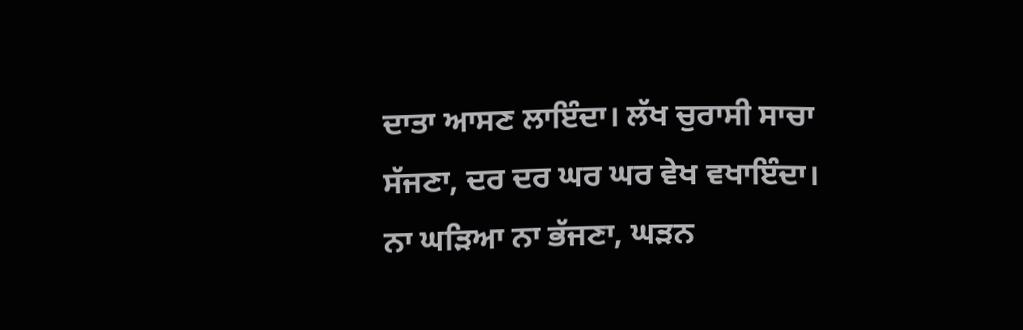ਦਾਤਾ ਆਸਣ ਲਾਇੰਦਾ। ਲੱਖ ਚੁਰਾਸੀ ਸਾਚਾ ਸੱਜਣਾ, ਦਰ ਦਰ ਘਰ ਘਰ ਵੇਖ ਵਖਾਇੰਦਾ। ਨਾ ਘੜਿਆ ਨਾ ਭੱਜਣਾ, ਘੜਨ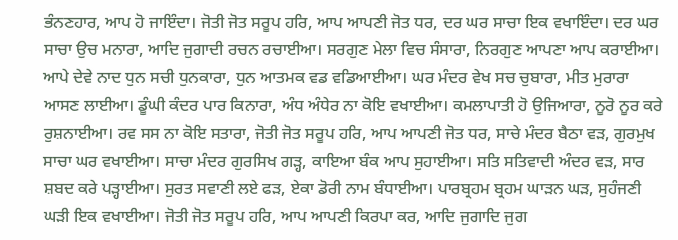ਭੰਨਣਹਾਰ, ਆਪ ਹੋ ਜਾਇੰਦਾ। ਜੋਤੀ ਜੋਤ ਸਰੂਪ ਹਰਿ, ਆਪ ਆਪਣੀ ਜੋਤ ਧਰ, ਦਰ ਘਰ ਸਾਚਾ ਇਕ ਵਖਾਇੰਦਾ। ਦਰ ਘਰ ਸਾਚਾ ਉਚ ਮਨਾਰਾ, ਆਦਿ ਜੁਗਾਦੀ ਰਚਨ ਰਚਾਈਆ। ਸਰਗੁਣ ਮੇਲਾ ਵਿਚ ਸੰਸਾਰਾ, ਨਿਰਗੁਣ ਆਪਣਾ ਆਪ ਕਰਾਈਆ। ਆਪੇ ਦੇਵੇ ਨਾਦ ਧੁਨ ਸਚੀ ਧੁਨਕਾਰਾ, ਧੁਨ ਆਤਮਕ ਵਡ ਵਡਿਆਈਆ। ਘਰ ਮੰਦਰ ਵੇਖ ਸਚ ਚੁਬਾਰਾ, ਮੀਤ ਮੁਰਾਰਾ ਆਸਣ ਲਾਈਆ। ਡੂੰਘੀ ਕੰਦਰ ਪਾਰ ਕਿਨਾਰਾ, ਅੰਧ ਅੰਧੇਰ ਨਾ ਕੋਇ ਵਖਾਈਆ। ਕਮਲਾਪਾਤੀ ਹੋ ਉਜਿਆਰਾ, ਨੂਰੋ ਨੂਰ ਕਰੇ ਰੁਸ਼ਨਾਈਆ। ਰਵ ਸਸ ਨਾ ਕੋਇ ਸਤਾਰਾ, ਜੋਤੀ ਜੋਤ ਸਰੂਪ ਹਰਿ, ਆਪ ਆਪਣੀ ਜੋਤ ਧਰ, ਸਾਚੇ ਮੰਦਰ ਬੈਠਾ ਵੜ, ਗੁਰਮੁਖ ਸਾਚਾ ਘਰ ਵਖਾਈਆ। ਸਾਚਾ ਮੰਦਰ ਗੁਰਸਿਖ ਗੜ੍ਹ, ਕਾਇਆ ਬੰਕ ਆਪ ਸੁਹਾਈਆ। ਸਤਿ ਸਤਿਵਾਦੀ ਅੰਦਰ ਵੜ, ਸਾਰ ਸ਼ਬਦ ਕਰੇ ਪੜ੍ਹਾਈਆ। ਸੁਰਤ ਸਵਾਣੀ ਲਏ ਫੜ, ਏਕਾ ਡੋਰੀ ਨਾਮ ਬੰਧਾਈਆ। ਪਾਰਬ੍ਰਹਮ ਬ੍ਰਹਮ ਘਾੜਨ ਘੜ, ਸੁਹੰਜਣੀ ਘੜੀ ਇਕ ਵਖਾਈਆ। ਜੋਤੀ ਜੋਤ ਸਰੂਪ ਹਰਿ, ਆਪ ਆਪਣੀ ਕਿਰਪਾ ਕਰ, ਆਦਿ ਜੁਗਾਦਿ ਜੁਗ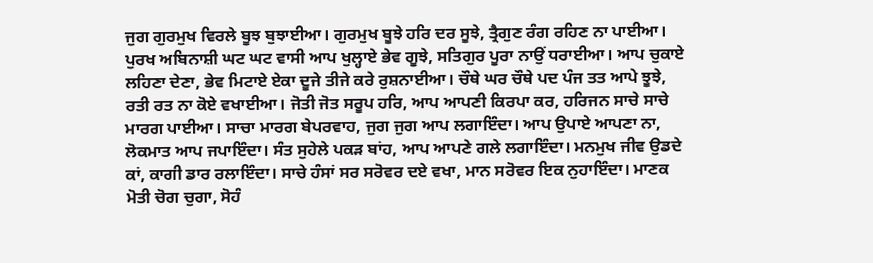ਜੁਗ ਗੁਰਮੁਖ ਵਿਰਲੇ ਬੂਝ ਬੁਝਾਈਆ। ਗੁਰਮੁਖ ਬੂਝੇ ਹਰਿ ਦਰ ਸੂਝੇ, ਤ੍ਰੈਗੁਣ ਰੰਗ ਰਹਿਣ ਨਾ ਪਾਈਆ। ਪੁਰਖ ਅਬਿਨਾਸ਼ੀ ਘਟ ਘਟ ਵਾਸੀ ਆਪ ਖੁਲ੍ਹਾਏ ਭੇਵ ਗੂਝੇ, ਸਤਿਗੁਰ ਪੂਰਾ ਨਾਉਂ ਧਰਾਈਆ। ਆਪ ਚੁਕਾਏ ਲਹਿਣਾ ਦੇਣਾ, ਭੇਵ ਮਿਟਾਏ ਏਕਾ ਦੂਜੇ ਤੀਜੇ ਕਰੇ ਰੁਸ਼ਨਾਈਆ। ਚੌਥੇ ਘਰ ਚੌਥੇ ਪਦ ਪੰਜ ਤਤ ਆਪੇ ਝੂਝੇ, ਰਤੀ ਰਤ ਨਾ ਕੋਏ ਵਖਾਈਆ। ਜੋਤੀ ਜੋਤ ਸਰੂਪ ਹਰਿ, ਆਪ ਆਪਣੀ ਕਿਰਪਾ ਕਰ, ਹਰਿਜਨ ਸਾਚੇ ਸਾਚੇ ਮਾਰਗ ਪਾਈਆ। ਸਾਚਾ ਮਾਰਗ ਬੇਪਰਵਾਹ, ਜੁਗ ਜੁਗ ਆਪ ਲਗਾਇੰਦਾ। ਆਪ ਉਪਾਏ ਆਪਣਾ ਨਾ, ਲੋਕਮਾਤ ਆਪ ਜਪਾਇੰਦਾ। ਸੰਤ ਸੁਹੇਲੇ ਪਕੜ ਬਾਂਹ, ਆਪ ਆਪਣੇ ਗਲੇ ਲਗਾਇੰਦਾ। ਮਨਮੁਖ ਜੀਵ ਉਡਦੇ ਕਾਂ, ਕਾਗੀ ਡਾਰ ਰਲਾਇੰਦਾ। ਸਾਚੇ ਹੰਸਾਂ ਸਰ ਸਰੋਵਰ ਦਏ ਵਖਾ, ਮਾਨ ਸਰੋਵਰ ਇਕ ਨੁਹਾਇੰਦਾ। ਮਾਣਕ ਮੋਤੀ ਚੋਗ ਚੁਗਾ, ਸੋਹੰ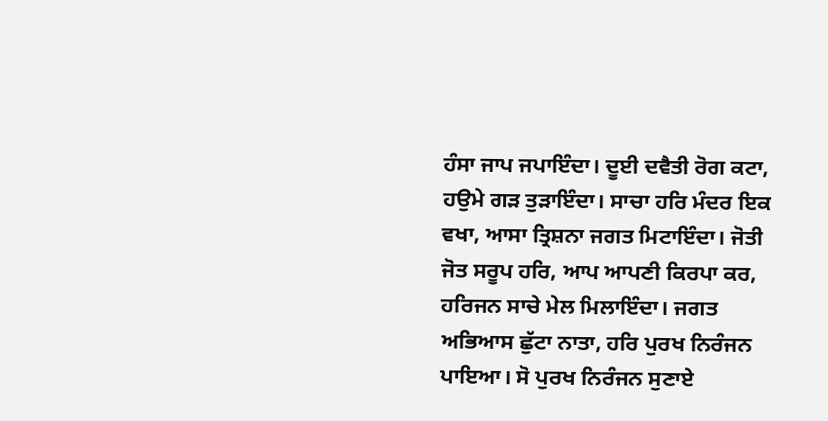ਹੰਸਾ ਜਾਪ ਜਪਾਇੰਦਾ। ਦੂਈ ਦਵੈਤੀ ਰੋਗ ਕਟਾ, ਹਉਮੇ ਗੜ ਤੁੜਾਇੰਦਾ। ਸਾਚਾ ਹਰਿ ਮੰਦਰ ਇਕ ਵਖਾ, ਆਸਾ ਤ੍ਰਿਸ਼ਨਾ ਜਗਤ ਮਿਟਾਇੰਦਾ। ਜੋਤੀ ਜੋਤ ਸਰੂਪ ਹਰਿ, ਆਪ ਆਪਣੀ ਕਿਰਪਾ ਕਰ, ਹਰਿਜਨ ਸਾਚੇ ਮੇਲ ਮਿਲਾਇੰਦਾ। ਜਗਤ ਅਭਿਆਸ ਛੁੱਟਾ ਨਾਤਾ, ਹਰਿ ਪੁਰਖ ਨਿਰੰਜਨ ਪਾਇਆ। ਸੋ ਪੁਰਖ ਨਿਰੰਜਨ ਸੁਣਾਏ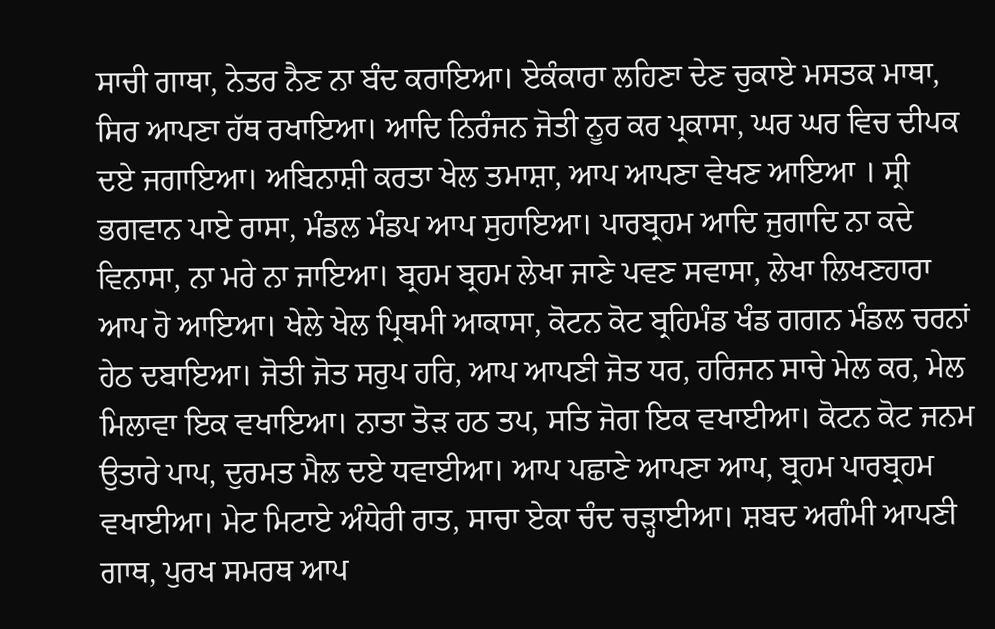ਸਾਚੀ ਗਾਥਾ, ਨੇਤਰ ਨੈਣ ਨਾ ਬੰਦ ਕਰਾਇਆ। ਏਕੰਕਾਰਾ ਲਹਿਣਾ ਦੇਣ ਚੁਕਾਏ ਮਸਤਕ ਮਾਥਾ, ਸਿਰ ਆਪਣਾ ਹੱਥ ਰਖਾਇਆ। ਆਦਿ ਨਿਰੰਜਨ ਜੋਤੀ ਨੂਰ ਕਰ ਪ੍ਰਕਾਸਾ, ਘਰ ਘਰ ਵਿਚ ਦੀਪਕ ਦਏ ਜਗਾਇਆ। ਅਬਿਨਾਸ਼ੀ ਕਰਤਾ ਖੇਲ ਤਮਾਸ਼ਾ, ਆਪ ਆਪਣਾ ਵੇਖਣ ਆਇਆ । ਸ੍ਰੀ ਭਗਵਾਨ ਪਾਏ ਰਾਸਾ, ਮੰਡਲ ਮੰਡਪ ਆਪ ਸੁਹਾਇਆ। ਪਾਰਬ੍ਰਹਮ ਆਦਿ ਜੁਗਾਦਿ ਨਾ ਕਦੇ ਵਿਨਾਸਾ, ਨਾ ਮਰੇ ਨਾ ਜਾਇਆ। ਬ੍ਰਹਮ ਬ੍ਰਹਮ ਲੇਖਾ ਜਾਣੇ ਪਵਣ ਸਵਾਸਾ, ਲੇਖਾ ਲਿਖਣਹਾਰਾ ਆਪ ਹੋ ਆਇਆ। ਖੇਲੇ ਖੇਲ ਪ੍ਰਿਥਮੀ ਆਕਾਸਾ, ਕੋਟਨ ਕੋਟ ਬ੍ਰਹਿਮੰਡ ਖੰਡ ਗਗਨ ਮੰਡਲ ਚਰਨਾਂ ਹੇਠ ਦਬਾਇਆ। ਜੋਤੀ ਜੋਤ ਸਰੁਪ ਹਰਿ, ਆਪ ਆਪਣੀ ਜੋਤ ਧਰ, ਹਰਿਜਨ ਸਾਚੇ ਮੇਲ ਕਰ, ਮੇਲ ਮਿਲਾਵਾ ਇਕ ਵਖਾਇਆ। ਨਾਤਾ ਤੋੜ ਹਠ ਤਪ, ਸਤਿ ਜੋਗ ਇਕ ਵਖਾਈਆ। ਕੋਟਨ ਕੋਟ ਜਨਮ ਉਤਾਰੇ ਪਾਪ, ਦੁਰਮਤ ਮੈਲ ਦਏ ਧਵਾਈਆ। ਆਪ ਪਛਾਣੇ ਆਪਣਾ ਆਪ, ਬ੍ਰਹਮ ਪਾਰਬ੍ਰਹਮ ਵਖਾਈਆ। ਮੇਟ ਮਿਟਾਏ ਅੰਧੇਰੀ ਰਾਤ, ਸਾਚਾ ਏਕਾ ਚੰਦ ਚੜ੍ਹਾਈਆ। ਸ਼ਬਦ ਅਗੰਮੀ ਆਪਣੀ ਗਾਥ, ਪੁਰਖ ਸਮਰਥ ਆਪ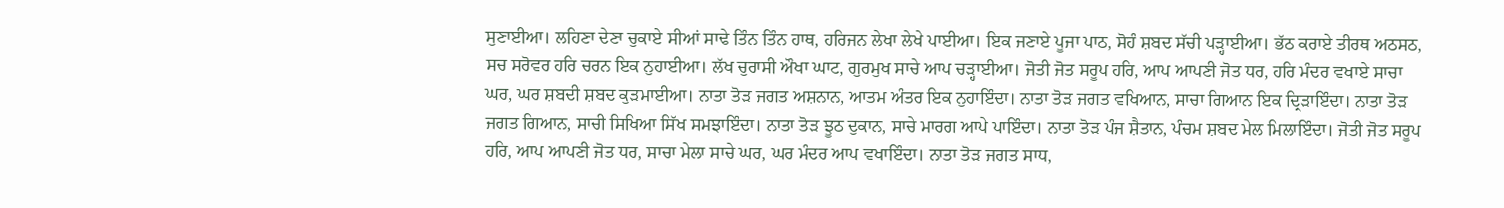ਸੁਣਾਈਆ। ਲਹਿਣਾ ਦੇਣਾ ਚੁਕਾਏ ਸੀਆਂ ਸਾਢੇ ਤਿੰਨ ਤਿੰਨ ਹਾਥ, ਹਰਿਜਨ ਲੇਖਾ ਲੇਖੇ ਪਾਈਆ। ਇਕ ਜਣਾਏ ਪੂਜਾ ਪਾਠ, ਸੋਹੰ ਸ਼ਬਦ ਸੱਚੀ ਪੜ੍ਹਾਈਆ। ਭੱਠ ਕਰਾਏ ਤੀਰਥ ਅਠਸਠ, ਸਚ ਸਰੋਵਰ ਹਰਿ ਚਰਨ ਇਕ ਨੁਹਾਈਆ। ਲੱਖ ਚੁਰਾਸੀ ਔਖਾ ਘਾਟ, ਗੁਰਮੁਖ ਸਾਚੇ ਆਪ ਚੜ੍ਹਾਈਆ। ਜੋਤੀ ਜੋਤ ਸਰੂਪ ਹਰਿ, ਆਪ ਆਪਣੀ ਜੋਤ ਧਰ, ਹਰਿ ਮੰਦਰ ਵਖਾਏ ਸਾਚਾ ਘਰ, ਘਰ ਸ਼ਬਦੀ ਸ਼ਬਦ ਕੁੜਮਾਈਆ। ਨਾਤਾ ਤੋੜ ਜਗਤ ਅਸ਼ਨਾਨ, ਆਤਮ ਅੰਤਰ ਇਕ ਨੁਹਾਇੰਦਾ। ਨਾਤਾ ਤੋੜ ਜਗਤ ਵਖਿਆਨ, ਸਾਚਾ ਗਿਆਨ ਇਕ ਦ੍ਰਿੜਾਇੰਦਾ। ਨਾਤਾ ਤੋੜ ਜਗਤ ਗਿਆਨ, ਸਾਚੀ ਸਿਖਿਆ ਸਿੱਖ ਸਮਝਾਇੰਦਾ। ਨਾਤਾ ਤੋੜ ਝੂਠ ਦੁਕਾਨ, ਸਾਚੇ ਮਾਰਗ ਆਪੇ ਪਾਇੰਦਾ। ਨਾਤਾ ਤੋੜ ਪੰਜ ਸ਼ੈਤਾਨ, ਪੰਚਮ ਸ਼ਬਦ ਮੇਲ ਮਿਲਾਇੰਦਾ। ਜੋਤੀ ਜੋਤ ਸਰੂਪ ਹਰਿ, ਆਪ ਆਪਣੀ ਜੋਤ ਧਰ, ਸਾਚਾ ਮੇਲਾ ਸਾਚੇ ਘਰ, ਘਰ ਮੰਦਰ ਆਪ ਵਖਾਇੰਦਾ। ਨਾਤਾ ਤੋੜ ਜਗਤ ਸਾਧ,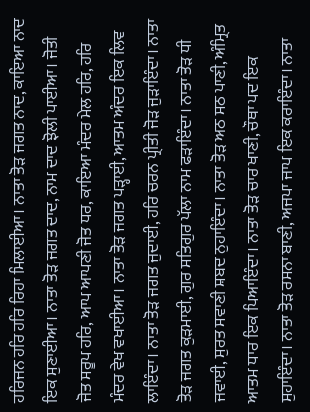ਹਰਿਜਨ ਹਰਿ ਹਰਿ ਰਿਹਾ ਮਿਲਾਈਆ। ਨਾਤਾ ਤੋੜ ਜਗਤ ਨਾਦ, ਕਾਇਆ ਨਾਦ ਇਕ ਸੁਣਾਈਆ। ਨਾਤਾ ਤੋੜ ਜਗਤ ਦਾਦ, ਨਾਮ ਦਾਦ ਝੋਲੀ ਪਾਈਆ। ਜੋਤੀ ਜੋਤ ਸਰੂਪ ਹਰਿ, ਆਪ ਆਪਣੀ ਜੋਤ ਧਰ, ਕਾਇਆ ਮੰਦਰ ਮੇਲ ਹਰਿ, ਹਰਿ ਮੰਦਰ ਵੇਖ ਵਖਾਈਆ। ਨਾਤਾ ਤੋੜ ਜਗਤ ਪੜ੍ਹਾਈ, ਆਤਮ ਅੰਦਰ ਇਕ ਲਿਵ ਲਾਇੰਦਾ। ਨਾਤਾ ਤੋੜ ਜਗਤ ਜੁਦਾਈ, ਹਰਿ ਚਰਨ ਪ੍ਰੀਤੀ ਜੋੜ ਜੁੜਾਇੰਦਾ। ਨਾਤਾ ਤੋੜ ਜਗਤ ਕੁੜਮਾਈ, ਗੁਰ ਸਤਿਗੁਰ ਪੱਲਾ ਨਾਮ ਫੜਾਇੰਦਾ। ਨਾਤਾ ਤੋੜ ਧੀ ਜਵਾਈ, ਸੁਰਤ ਸਵਾਣੀ ਸ਼ਬਦ ਨੁਹਾਇੰਦਾ। ਨਾਤਾ ਤੋੜ ਅਠ ਸਠ ਪਾਣੀ, ਅੰਮ੍ਰਿਤ ਆਤਮ ਧਾਰ ਇਕ ਪਿਆਇੰਦਾ। ਨਾਤਾ ਤੋੜ ਚਾਰ ਖਾਣੀ, ਚੌਥਾ ਪਦ ਇਕ ਸੁਹਾਇੰਦਾ। ਨਾਤਾ ਤੋੜ ਰਸਨਾ ਬਾਣੀ, ਅਜਪਾ ਜਾਪ ਇਕ ਕਰਾਇੰਦਾ। ਨਾਤਾ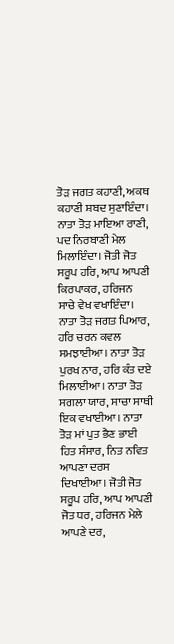ਤੋੜ ਜਗਤ ਕਹਾਣੀ, ਅਕਥ ਕਹਾਣੀ ਸ਼ਬਦ ਸੁਣਾਇੰਦਾ। ਨਾਤਾ ਤੋੜ ਮਾਇਆ ਰਾਣੀ, ਪਦ ਨਿਰਬਾਣੀ ਮੇਲ ਮਿਲਾਇੰਦਾ। ਜੋਤੀ ਜੋਤ ਸਰੂਪ ਹਰਿ, ਆਪ ਆਪਣੀ ਕਿਰਪਾਕਰ, ਹਰਿਜਨ ਸਾਚੇ ਵੇਖ ਵਖਾਇੰਦਾ। ਨਾਤਾ ਤੋੜ ਜਗਤ ਪਿਆਰ, ਹਰਿ ਚਰਨ ਕਵਲ ਸਮਝਾਈਆ। ਨਾਤਾ ਤੋੜ ਪੁਰਖ ਨਾਰ, ਹਰਿ ਕੰਤ ਦਏ ਮਿਲਾਈਆ। ਨਾਤਾ ਤੋੜ ਸਗਲਾ ਯਾਰ, ਸਾਚਾ ਸਾਥੀ ਇਕ ਵਖਾਈਆ। ਨਾਤਾ ਤੋੜ ਮਾਂ ਪੁਤ ਭੈਣ ਭਾਈ ਹਿਤ ਸੰਸਾਰ, ਨਿਤ ਨਵਿਤ ਆਪਣਾ ਦਰਸ ਦਿਖਾਈਆ। ਜੋਤੀ ਜੋਤ ਸਰੂਪ ਹਰਿ, ਆਪ ਆਪਣੀ ਜੋਤ ਧਰ, ਹਰਿਜਨ ਮੇਲੇ ਆਪਣੇ ਦਰ,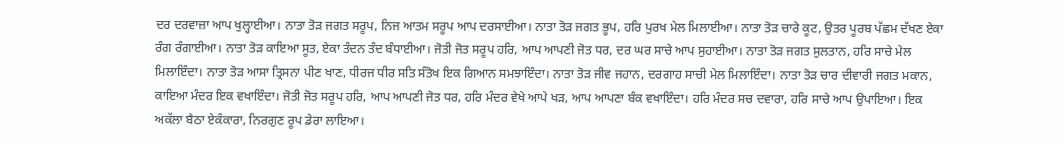ਦਰ ਦਰਵਾਜ਼ਾ ਆਪ ਖੁਲ੍ਹਾਈਆ। ਨਾਤਾ ਤੋੜ ਜਗਤ ਸਰੂਪ, ਨਿਜ ਆਤਮ ਸਰੂਪ ਆਪ ਦਰਸਾਈਆ। ਨਾਤਾ ਤੋੜ ਜਗਤ ਭੂਪ, ਹਰਿ ਪੁਰਖ ਮੇਲ ਮਿਲਾਈਆ। ਨਾਤਾ ਤੋੜ ਚਾਰੇ ਕੂਟ, ਉਤਰ ਪੂਰਬ ਪੱਛਮ ਦੱਖਣ ਏਕਾ ਰੰਗ ਰੰਗਾਈਆ। ਨਾਤਾ ਤੋੜ ਕਾਇਆ ਸੂਤ, ਏਕਾ ਤੰਦਨ ਤੰਦ ਬੰਧਾਈਆ। ਜੋਤੀ ਜੋਤ ਸਰੂਪ ਹਰਿ, ਆਪ ਆਪਣੀ ਜੋਤ ਧਰ, ਦਰ ਘਰ ਸਾਚੇ ਆਪ ਸੁਹਾਈਆ। ਨਾਤਾ ਤੋੜ ਜਗਤ ਸੁਲਤਾਨ, ਹਰਿ ਸਾਚੇ ਮੇਲ ਮਿਲਾਇੰਦਾ। ਨਾਤਾ ਤੋੜ ਆਸਾ ਤ੍ਰਿਸਨਾ ਪੀਣ ਖਾਣ, ਧੀਰਜ ਧੀਰ ਸਤਿ ਸੰਤੋਖ ਇਕ ਗਿਆਨ ਸਮਝਾਇੰਦਾ। ਨਾਤਾ ਤੋੜ ਜੀਵ ਜਹਾਨ, ਦਰਗਾਹ ਸਾਚੀ ਮੇਲ ਮਿਲਾਇੰਦਾ। ਨਾਤਾ ਤੋੜ ਚਾਰ ਦੀਵਾਰੀ ਜਗਤ ਮਕਾਨ, ਕਾਇਆ ਮੰਦਰ ਇਕ ਵਖਾਇੰਦਾ। ਜੋਤੀ ਜੋਤ ਸਰੂਪ ਹਰਿ, ਆਪ ਆਪਣੀ ਜੋਤ ਧਰ, ਹਰਿ ਮੰਦਰ ਵੇਖੇ ਆਪੇ ਖੜ, ਆਪ ਆਪਣਾ ਬੰਕ ਵਖਾਇੰਦਾ। ਹਰਿ ਮੰਦਰ ਸਚ ਦਵਾਰਾ, ਹਰਿ ਸਾਚੇ ਆਪ ਉਪਾਇਆ। ਇਕ ਅਕੱਲਾ ਬੈਠਾ ਏਕੰਕਾਰਾ, ਨਿਰਗੁਣ ਰੂਪ ਡੇਰਾ ਲਾਇਆ।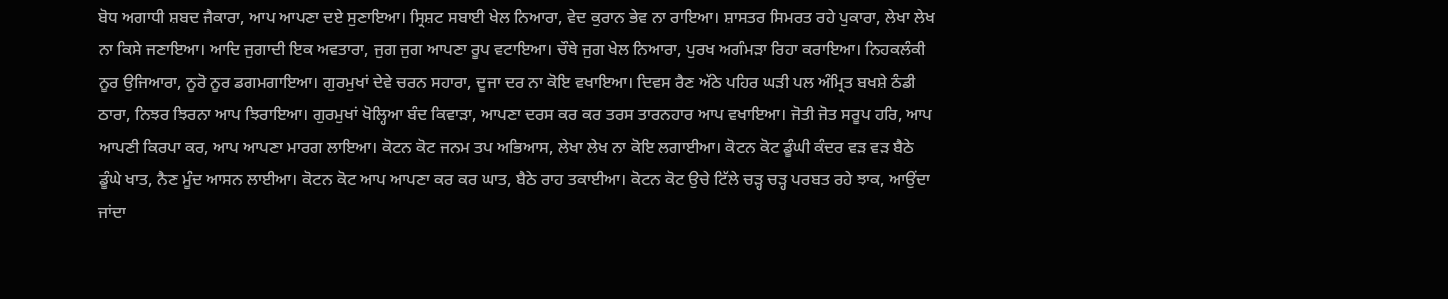ਬੋਧ ਅਗਾਧੀ ਸ਼ਬਦ ਜੈਕਾਰਾ, ਆਪ ਆਪਣਾ ਦਏ ਸੁਣਾਇਆ। ਸ੍ਰਿਸ਼ਟ ਸਬਾਈ ਖੇਲ ਨਿਆਰਾ, ਵੇਦ ਕੁਰਾਨ ਭੇਵ ਨਾ ਰਾਇਆ। ਸ਼ਾਸਤਰ ਸਿਮਰਤ ਰਹੇ ਪੁਕਾਰਾ, ਲੇਖਾ ਲੇਖ ਨਾ ਕਿਸੇ ਜਣਾਇਆ। ਆਦਿ ਜੁਗਾਦੀ ਇਕ ਅਵਤਾਰਾ, ਜੁਗ ਜੁਗ ਆਪਣਾ ਰੂਪ ਵਟਾਇਆ। ਚੌਥੇ ਜੁਗ ਖੇਲ ਨਿਆਰਾ, ਪੁਰਖ ਅਗੰਮੜਾ ਰਿਹਾ ਕਰਾਇਆ। ਨਿਹਕਲੰਕੀ ਨੂਰ ਉਜਿਆਰਾ, ਨੂਰੋ ਨੂਰ ਡਗਮਗਾਇਆ। ਗੁਰਮੁਖਾਂ ਦੇਵੇ ਚਰਨ ਸਹਾਰਾ, ਦੂਜਾ ਦਰ ਨਾ ਕੋਇ ਵਖਾਇਆ। ਦਿਵਸ ਰੈਣ ਅੱਠੇ ਪਹਿਰ ਘੜੀ ਪਲ ਅੰਮ੍ਰਿਤ ਬਖਸ਼ੇ ਠੰਡੀ ਠਾਰਾ, ਨਿਝਰ ਝਿਰਨਾ ਆਪ ਝਿਰਾਇਆ। ਗੁਰਮੁਖਾਂ ਖੋਲ੍ਹਿਆ ਬੰਦ ਕਿਵਾੜਾ, ਆਪਣਾ ਦਰਸ ਕਰ ਕਰ ਤਰਸ ਤਾਰਨਹਾਰ ਆਪ ਵਖਾਇਆ। ਜੋਤੀ ਜੋਤ ਸਰੂਪ ਹਰਿ, ਆਪ ਆਪਣੀ ਕਿਰਪਾ ਕਰ, ਆਪ ਆਪਣਾ ਮਾਰਗ ਲਾਇਆ। ਕੋਟਨ ਕੋਟ ਜਨਮ ਤਪ ਅਭਿਆਸ, ਲੇਖਾ ਲੇਖ ਨਾ ਕੋਇ ਲਗਾਈਆ। ਕੋਟਨ ਕੋਟ ਡੂੰਘੀ ਕੰਦਰ ਵੜ ਵੜ ਬੈਠੇ ਡੂੰਘੇ ਖਾਤ, ਨੈਣ ਮੂੰਦ ਆਸਨ ਲਾਈਆ। ਕੋਟਨ ਕੋਟ ਆਪ ਆਪਣਾ ਕਰ ਕਰ ਘਾਤ, ਬੈਠੇ ਰਾਹ ਤਕਾਈਆ। ਕੋਟਨ ਕੋਟ ਉਚੇ ਟਿੱਲੇ ਚੜ੍ਹ ਚੜ੍ਹ ਪਰਬਤ ਰਹੇ ਝਾਕ, ਆਉਂਦਾ ਜਾਂਦਾ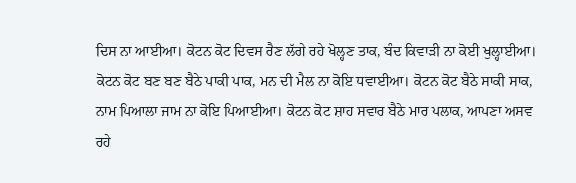ਦਿਸ ਨਾ ਆਈਆ। ਕੋਟਨ ਕੋਟ ਦਿਵਸ ਰੈਣ ਲੱਗੇ ਰਹੇ ਖੋਲ੍ਹਣ ਤਾਕ, ਬੰਦ ਕਿਵਾੜੀ ਨਾ ਕੋਈ ਖੁਲ੍ਹਾਈਆ। ਕੋਟਨ ਕੋਟ ਬਣ ਬਣ ਬੈਠੇ ਪਾਕੀ ਪਾਕ, ਮਨ ਦੀ ਮੈਲ ਨਾ ਕੋਇ ਧਵਾਈਆ। ਕੋਟਨ ਕੋਟ ਬੈਠੇ ਸਾਕੀ ਸਾਕ, ਨਾਮ ਪਿਆਲਾ ਜਾਮ ਨਾ ਕੋਇ ਪਿਆਈਆ। ਕੋਟਨ ਕੋਟ ਸ਼ਾਹ ਸਵਾਰ ਬੈਠੇ ਮਾਰ ਪਲਾਕ, ਆਪਣਾ ਅਸਵ ਰਹੇ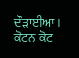ਦੌੜਾਈਆ। ਕੋਟਨ ਕੋਟ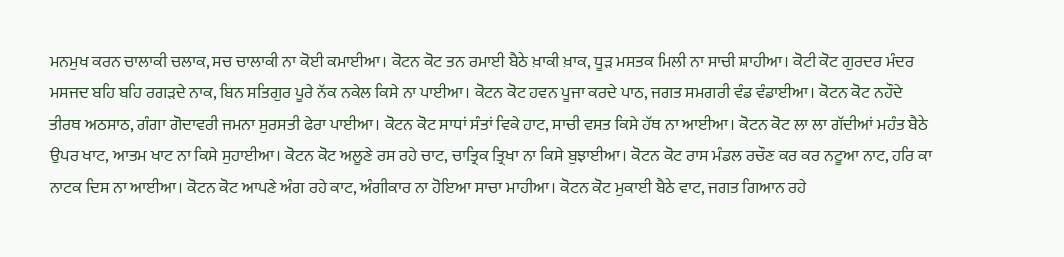ਮਨਮੁਖ ਕਰਨ ਚਾਲਾਕੀ ਚਲਾਕ, ਸਚ ਚਾਲਾਕੀ ਨਾ ਕੋਈ ਕਮਾਈਆ। ਕੋਟਨ ਕੋਟ ਤਨ ਰਮਾਈ ਬੈਠੇ ਖ਼ਾਕੀ ਖ਼ਾਕ, ਧੂੜ ਮਸਤਕ ਮਿਲੀ ਨਾ ਸਾਚੀ ਸ਼ਾਹੀਆ। ਕੋਟੀ ਕੋਟ ਗੁਰਦਰ ਮੰਦਰ ਮਸਜਦ ਬਹਿ ਬਹਿ ਰਗੜਦੇ ਨਾਕ, ਬਿਨ ਸਤਿਗੁਰ ਪੂਰੇ ਨੱਕ ਨਕੇਲ ਕਿਸੇ ਨਾ ਪਾਈਆ। ਕੋਟਨ ਕੋਟ ਹਵਨ ਪੂਜਾ ਕਰਦੇ ਪਾਠ, ਜਗਤ ਸਮਗਰੀ ਵੰਡ ਵੰਡਾਈਆ। ਕੋਟਨ ਕੋਟ ਨਹੌਦੇ ਤੀਰਥ ਅਠਸਾਠ, ਗੰਗਾ ਗੋਦਾਵਰੀ ਜਮਨਾ ਸੁਰਸਤੀ ਫੇਰਾ ਪਾਈਆ। ਕੋਟਨ ਕੋਟ ਸਾਧਾਂ ਸੰਤਾਂ ਵਿਕੇ ਹਾਟ, ਸਾਚੀ ਵਸਤ ਕਿਸੇ ਹੱਥ ਨਾ ਆਈਆ। ਕੋਟਨ ਕੋਟ ਲਾ ਲਾ ਗੱਦੀਆਂ ਮਹੰਤ ਬੈਠੇ ਉਪਰ ਖਾਟ, ਆਤਮ ਖਾਟ ਨਾ ਕਿਸੇ ਸੁਹਾਈਆ। ਕੋਟਨ ਕੋਟ ਅਲੂਣੇ ਰਸ ਰਹੇ ਚਾਟ, ਚਾਤ੍ਰਿਕ ਤ੍ਰਿਖਾ ਨਾ ਕਿਸੇ ਬੁਝਾਈਆ। ਕੋਟਨ ਕੋਟ ਰਾਸ ਮੰਡਲ ਰਚੌਣ ਕਰ ਕਰ ਨਟੂਆ ਨਾਟ, ਹਰਿ ਕਾ ਨਾਟਕ ਦਿਸ ਨਾ ਆਈਆ। ਕੋਟਨ ਕੋਟ ਆਪਣੇ ਅੰਗ ਰਹੇ ਕਾਟ, ਅੰਗੀਕਾਰ ਨਾ ਹੋਇਆ ਸਾਚਾ ਮਾਹੀਆ। ਕੋਟਨ ਕੋਟ ਮੁਕਾਈ ਬੈਠੇ ਵਾਟ, ਜਗਤ ਗਿਆਨ ਰਹੇ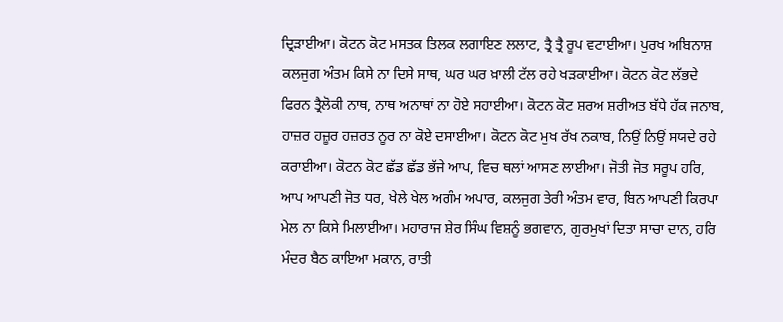ਦ੍ਰਿੜਾਈਆ। ਕੋਟਨ ਕੋਟ ਮਸਤਕ ਤਿਲਕ ਲਗਾਇਣ ਲਲਾਟ, ਤ੍ਰੈ ਤ੍ਰੈ ਰੂਪ ਵਟਾਈਆ। ਪੁਰਖ ਅਬਿਨਾਸ਼ ਕਲਜੁਗ ਅੰਤਮ ਕਿਸੇ ਨਾ ਦਿਸੇ ਸਾਥ, ਘਰ ਘਰ ਖ਼ਾਲੀ ਟੱਲ ਰਹੇ ਖੜਕਾਈਆ। ਕੋਟਨ ਕੋਟ ਲੱਭਦੇ ਫਿਰਨ ਤ੍ਰੈਲੋਕੀ ਨਾਥ, ਨਾਥ ਅਨਾਥਾਂ ਨਾ ਹੋਏ ਸਹਾਈਆ। ਕੋਟਨ ਕੋਟ ਸ਼ਰਅ ਸ਼ਰੀਅਤ ਬੱਧੇ ਹੱਕ ਜਨਾਬ, ਹਾਜ਼ਰ ਹਜ਼ੂਰ ਹਜ਼ਰਤ ਨੂਰ ਨਾ ਕੋਏ ਦਸਾਈਆ। ਕੋਟਨ ਕੋਟ ਮੁਖ ਰੱਖ ਨਕਾਬ, ਨਿਉਂ ਨਿਉਂ ਸਯਦੇ ਰਹੇ ਕਰਾਈਆ। ਕੋਟਨ ਕੋਟ ਛੱਡ ਛੱਡ ਭੱਜੇ ਆਪ, ਵਿਚ ਥਲਾਂ ਆਸਣ ਲਾਈਆ। ਜੋਤੀ ਜੋਤ ਸਰੂਪ ਹਰਿ, ਆਪ ਆਪਣੀ ਜੋਤ ਧਰ, ਖੇਲੇ ਖੇਲ ਅਗੰਮ ਅਪਾਰ, ਕਲਜੁਗ ਤੇਰੀ ਅੰਤਮ ਵਾਰ, ਬਿਨ ਆਪਣੀ ਕਿਰਪਾ ਮੇਲ ਨਾ ਕਿਸੇ ਮਿਲਾਈਆ। ਮਹਾਰਾਜ ਸ਼ੇਰ ਸਿੰਘ ਵਿਸ਼ਨੂੰ ਭਗਵਾਨ, ਗੁਰਮੁਖਾਂ ਦਿਤਾ ਸਾਚਾ ਦਾਨ, ਹਰਿ ਮੰਦਰ ਬੈਠ ਕਾਇਆ ਮਕਾਨ, ਰਾਤੀ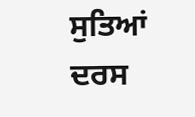ਸੁਤਿਆਂ ਦਰਸ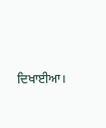ਦਿਖਾਈਆ।